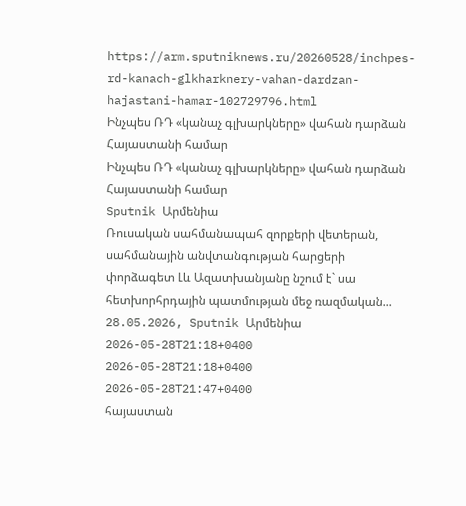https://arm.sputniknews.ru/20260528/inchpes-rd-kanach-glkharknery-vahan-dardzan-hajastani-hamar-102729796.html
Ինչպես ՌԴ «կանաչ գլխարկները» վահան դարձան Հայաստանի համար
Ինչպես ՌԴ «կանաչ գլխարկները» վահան դարձան Հայաստանի համար
Sputnik Արմենիա
Ռուսական սահմանապահ զորքերի վետերան, սահմանային անվտանգության հարցերի փորձագետ Լև Ազատխանյանը նշում է` սա հետխորհրդային պատմության մեջ ռազմական... 28.05.2026, Sputnik Արմենիա
2026-05-28T21:18+0400
2026-05-28T21:18+0400
2026-05-28T21:47+0400
հայաստան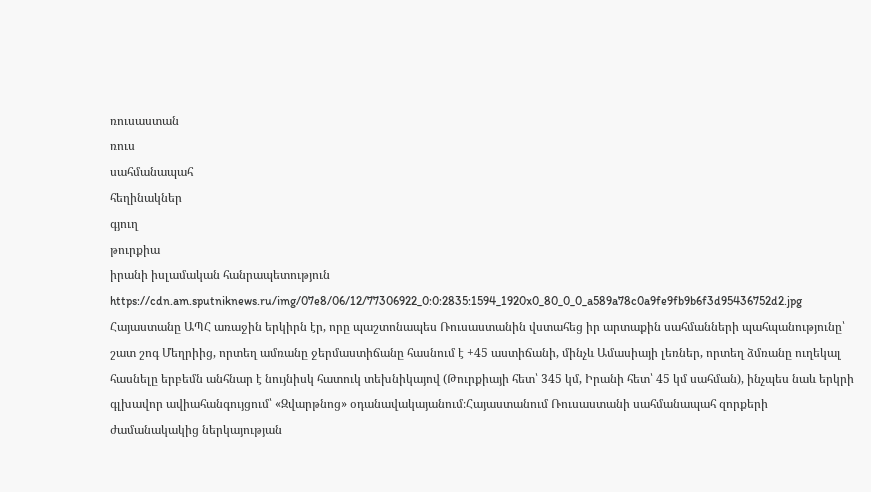ռուսաստան
ռուս
սահմանապահ
հեղինակներ
գյուղ
թուրքիա
իրանի իսլամական հանրապետություն
https://cdn.am.sputniknews.ru/img/07e8/06/12/77306922_0:0:2835:1594_1920x0_80_0_0_a589a78c0a9fe9fb9b6f3d95436752d2.jpg
Հայաստանը ԱՊՀ առաջին երկիրն էր, որը պաշտոնապես Ռուսաստանին վստահեց իր արտաքին սահմանների պահպանությունը՝ շատ շոգ Մեղրիից, որտեղ ամռանը ջերմաստիճանը հասնում է +45 աստիճանի, մինչև Ամասիայի լեռներ, որտեղ ձմռանը ուղեկալ հասնելը երբեմն անհնար է նույնիսկ հատուկ տեխնիկայով (Թուրքիայի հետ՝ 345 կմ, Իրանի հետ՝ 45 կմ սահման), ինչպես նաև երկրի գլխավոր ավիահանգույցում՝ «Զվարթնոց» օդանավակայանում։Հայաստանում Ռուսաստանի սահմանապահ զորքերի ժամանակակից ներկայության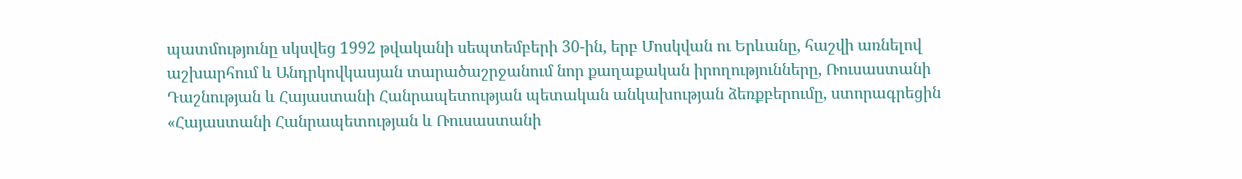պատմությունը սկսվեց 1992 թվականի սեպտեմբերի 30-ին, երբ Մոսկվան ու Երևանը, հաշվի առնելով աշխարհում և Անդրկովկասյան տարածաշրջանում նոր քաղաքական իրողությունները, Ռուսաստանի Դաշնության և Հայաստանի Հանրապետության պետական անկախության ձեռքբերումը, ստորագրեցին «Հայաստանի Հանրապետության և Ռուսաստանի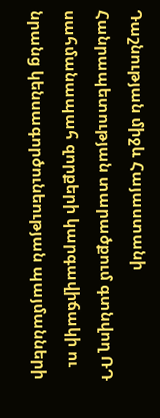Դաշնության միջև Հայաստանի Հանրապետության տարածքում գտնվող ՌԴ սահմանապահ զորքերի կարգավիճակի ու նրանց կենսագործունեության պայմանների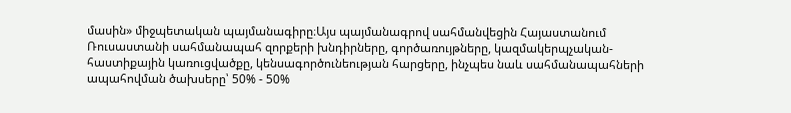մասին» միջպետական պայմանագիրը։Այս պայմանագրով սահմանվեցին Հայաստանում Ռուսաստանի սահմանապահ զորքերի խնդիրները, գործառույթները, կազմակերպչական-հաստիքային կառուցվածքը, կենսագործունեության հարցերը, ինչպես նաև սահմանապահների ապահովման ծախսերը՝ 50% - 50%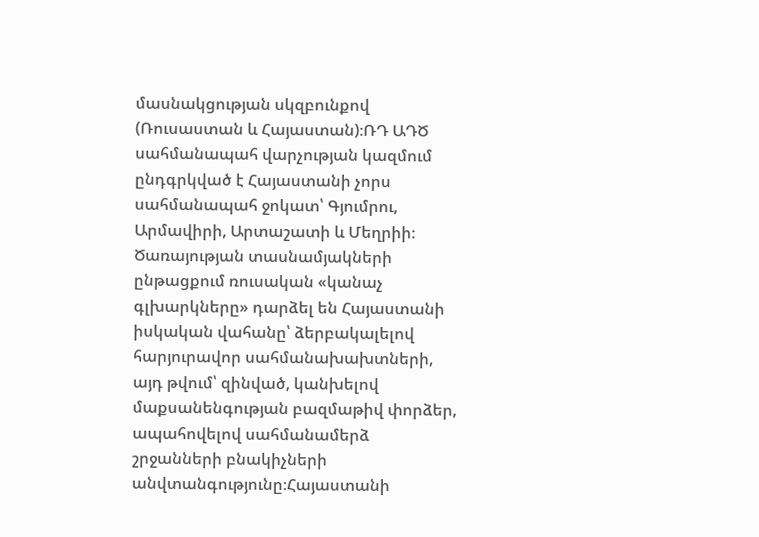մասնակցության սկզբունքով (Ռուսաստան և Հայաստան)։ՌԴ ԱԴԾ սահմանապահ վարչության կազմում ընդգրկված է Հայաստանի չորս սահմանապահ ջոկատ՝ Գյումրու, Արմավիրի, Արտաշատի և Մեղրիի։ Ծառայության տասնամյակների ընթացքում ռուսական «կանաչ գլխարկները» դարձել են Հայաստանի իսկական վահանը՝ ձերբակալելով հարյուրավոր սահմանախախտների, այդ թվում՝ զինված, կանխելով մաքսանենգության բազմաթիվ փորձեր, ապահովելով սահմանամերձ շրջանների բնակիչների անվտանգությունը։Հայաստանի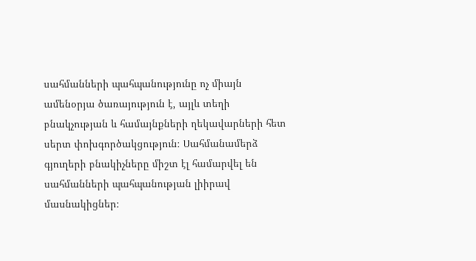սահմանների պահպանությունը ոչ միայն ամենօրյա ծառայություն է, այլև տեղի բնակչության և համայնքների ղեկավարների հետ սերտ փոխգործակցություն։ Սահմանամերձ գյուղերի բնակիչները միշտ էլ համարվել են սահմանների պահպանության լիիրավ մասնակիցներ։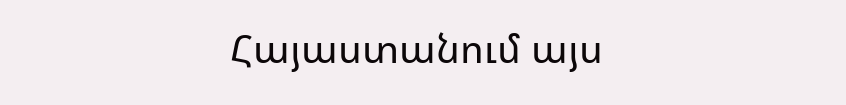Հայաստանում այս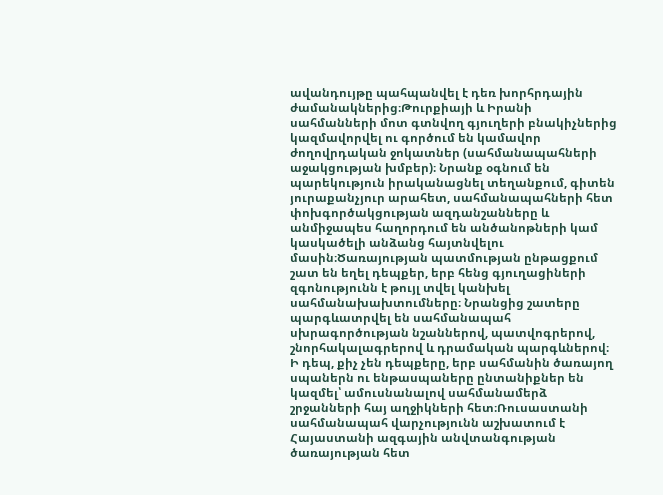ավանդույթը պահպանվել է դեռ խորհրդային ժամանակներից։Թուրքիայի և Իրանի սահմանների մոտ գտնվող գյուղերի բնակիչներից կազմավորվել ու գործում են կամավոր ժողովրդական ջոկատներ (սահմանապահների աջակցության խմբեր)։ Նրանք օգնում են պարեկություն իրականացնել տեղանքում, գիտեն յուրաքանչյուր արահետ, սահմանապահների հետ փոխգործակցության ազդանշանները և անմիջապես հաղորդում են անծանոթների կամ կասկածելի անձանց հայտնվելու մասին։Ծառայության պատմության ընթացքում շատ են եղել դեպքեր, երբ հենց գյուղացիների զգոնությունն է թույլ տվել կանխել սահմանախախտումները։ Նրանցից շատերը պարգևատրվել են սահմանապահ սխրագործության նշաններով, պատվոգրերով, շնորհակալագրերով և դրամական պարգևներով։ Ի դեպ, քիչ չեն դեպքերը, երբ սահմանին ծառայող սպաներն ու ենթասպաները ընտանիքներ են կազմել՝ ամուսնանալով սահմանամերձ շրջանների հայ աղջիկների հետ։Ռուսաստանի սահմանապահ վարչությունն աշխատում է Հայաստանի ազգային անվտանգության ծառայության հետ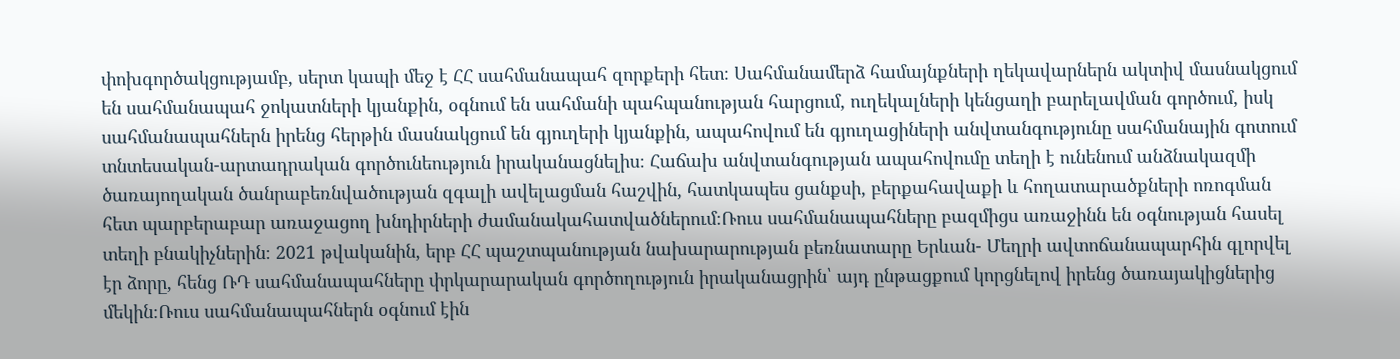փոխգործակցությամբ, սերտ կապի մեջ է ՀՀ սահմանապահ զորքերի հետ։ Սահմանամերձ համայնքների ղեկավարներն ակտիվ մասնակցում են սահմանապահ ջոկատների կյանքին, օգնում են սահմանի պահպանության հարցում, ուղեկալների կենցաղի բարելավման գործում, իսկ սահմանապահներն իրենց հերթին մասնակցում են գյուղերի կյանքին, ապահովում են գյուղացիների անվտանգությունը սահմանային գոտում տնտեսական-արտադրական գործունեություն իրականացնելիս։ Հաճախ անվտանգության ապահովումը տեղի է ունենում անձնակազմի ծառայողական ծանրաբեռնվածության զգալի ավելացման հաշվին, հատկապես ցանքսի, բերքահավաքի և հողատարածքների ոռոգման հետ պարբերաբար առաջացող խնդիրների ժամանակահատվածներում։Ռուս սահմանապահները բազմիցս առաջինն են օգնության հասել տեղի բնակիչներին։ 2021 թվականին, երբ ՀՀ պաշտպանության նախարարության բեռնատարը Երևան- Մեղրի ավտոճանապարհին գլորվել էր ձորը, հենց ՌԴ սահմանապահները փրկարարական գործողություն իրականացրին՝ այդ ընթացքում կորցնելով իրենց ծառայակիցներից մեկին։Ռուս սահմանապահներն օգնում էին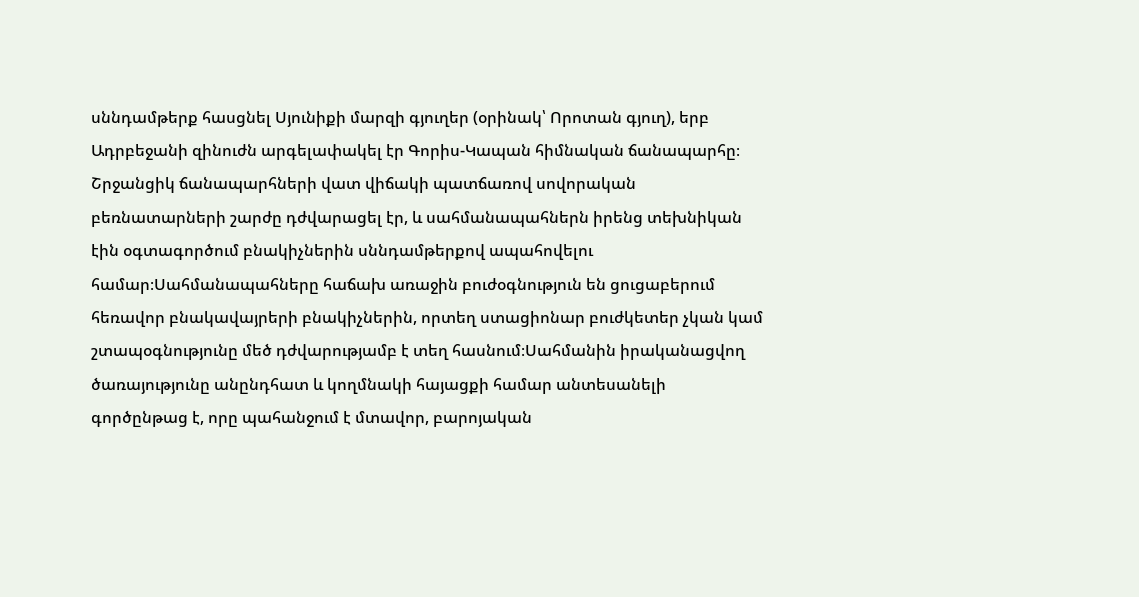սննդամթերք հասցնել Սյունիքի մարզի գյուղեր (օրինակ՝ Որոտան գյուղ), երբ Ադրբեջանի զինուժն արգելափակել էր Գորիս-Կապան հիմնական ճանապարհը։ Շրջանցիկ ճանապարհների վատ վիճակի պատճառով սովորական բեռնատարների շարժը դժվարացել էր, և սահմանապահներն իրենց տեխնիկան էին օգտագործում բնակիչներին սննդամթերքով ապահովելու համար։Սահմանապահները հաճախ առաջին բուժօգնություն են ցուցաբերում հեռավոր բնակավայրերի բնակիչներին, որտեղ ստացիոնար բուժկետեր չկան կամ շտապօգնությունը մեծ դժվարությամբ է տեղ հասնում։Սահմանին իրականացվող ծառայությունը անընդհատ և կողմնակի հայացքի համար անտեսանելի գործընթաց է, որը պահանջում է մտավոր, բարոյական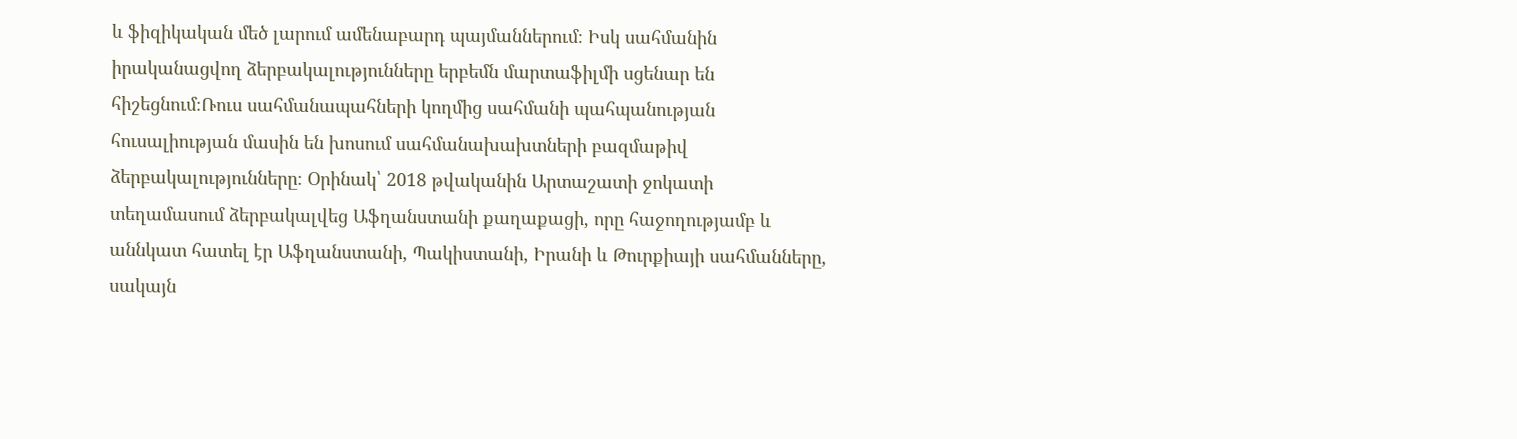և ֆիզիկական մեծ լարում ամենաբարդ պայմաններում։ Իսկ սահմանին իրականացվող ձերբակալությունները երբեմն մարտաֆիլմի սցենար են հիշեցնում։Ռուս սահմանապահների կողմից սահմանի պահպանության հուսալիության մասին են խոսում սահմանախախտների բազմաթիվ ձերբակալությունները։ Օրինակ՝ 2018 թվականին Արտաշատի ջոկատի տեղամասում ձերբակալվեց Աֆղանստանի քաղաքացի, որը հաջողությամբ և աննկատ հատել էր Աֆղանստանի, Պակիստանի, Իրանի և Թուրքիայի սահմանները, սակայն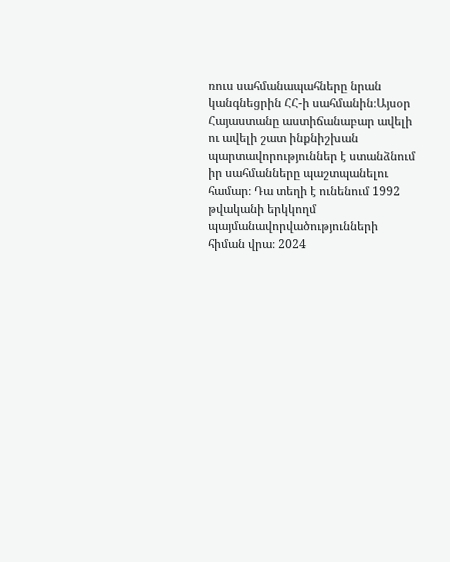ռուս սահմանապահները նրան կանգնեցրին ՀՀ-ի սահմանին։Այսօր Հայաստանը աստիճանաբար ավելի ու ավելի շատ ինքնիշխան պարտավորություններ է ստանձնում իր սահմանները պաշտպանելու համար։ Դա տեղի է ունենում 1992 թվականի երկկողմ պայմանավորվածությունների հիման վրա։ 2024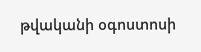թվականի օգոստոսի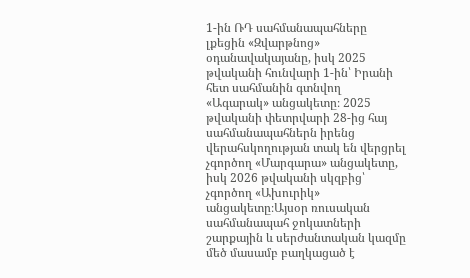1-ին ՌԴ սահմանապահները լքեցին «Զվարթնոց» օդանավակայանը, իսկ 2025 թվականի հունվարի 1-ին՝ Իրանի հետ սահմանին գտնվող «Ագարակ» անցակետը։ 2025 թվականի փետրվարի 28-ից հայ սահմանապահներն իրենց վերահսկողության տակ են վերցրել չգործող «Մարգարա» անցակետը, իսկ 2026 թվականի սկզբից՝ չգործող «Ախուրիկ» անցակետը։Այսօր ռուսական սահմանապահ ջոկատների շարքային և սերժանտական կազմը մեծ մասամբ բաղկացած է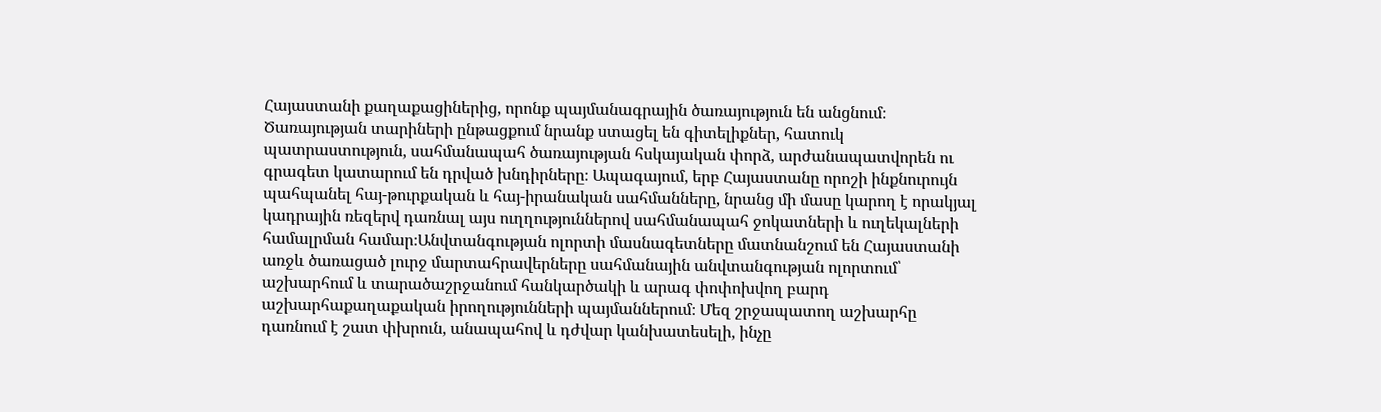Հայաստանի քաղաքացիներից, որոնք պայմանագրային ծառայություն են անցնում։ Ծառայության տարիների ընթացքում նրանք ստացել են գիտելիքներ, հատուկ պատրաստություն, սահմանապահ ծառայության հսկայական փորձ, արժանապատվորեն ու գրագետ կատարում են դրված խնդիրները։ Ապագայում, երբ Հայաստանը որոշի ինքնուրույն պահպանել հայ-թուրքական և հայ-իրանական սահմանները, նրանց մի մասը կարող է որակյալ կադրային ռեզերվ դառնալ այս ուղղություններով սահմանապահ ջոկատների և ուղեկալների համալրման համար։Անվտանգության ոլորտի մասնագետները մատնանշում են Հայաստանի առջև ծառացած լուրջ մարտահրավերները սահմանային անվտանգության ոլորտում՝ աշխարհում և տարածաշրջանում հանկարծակի և արագ փոփոխվող բարդ աշխարհաքաղաքական իրողությունների պայմաններում։ Մեզ շրջապատող աշխարհը դառնում է շատ փխրուն, անապահով և դժվար կանխատեսելի, ինչը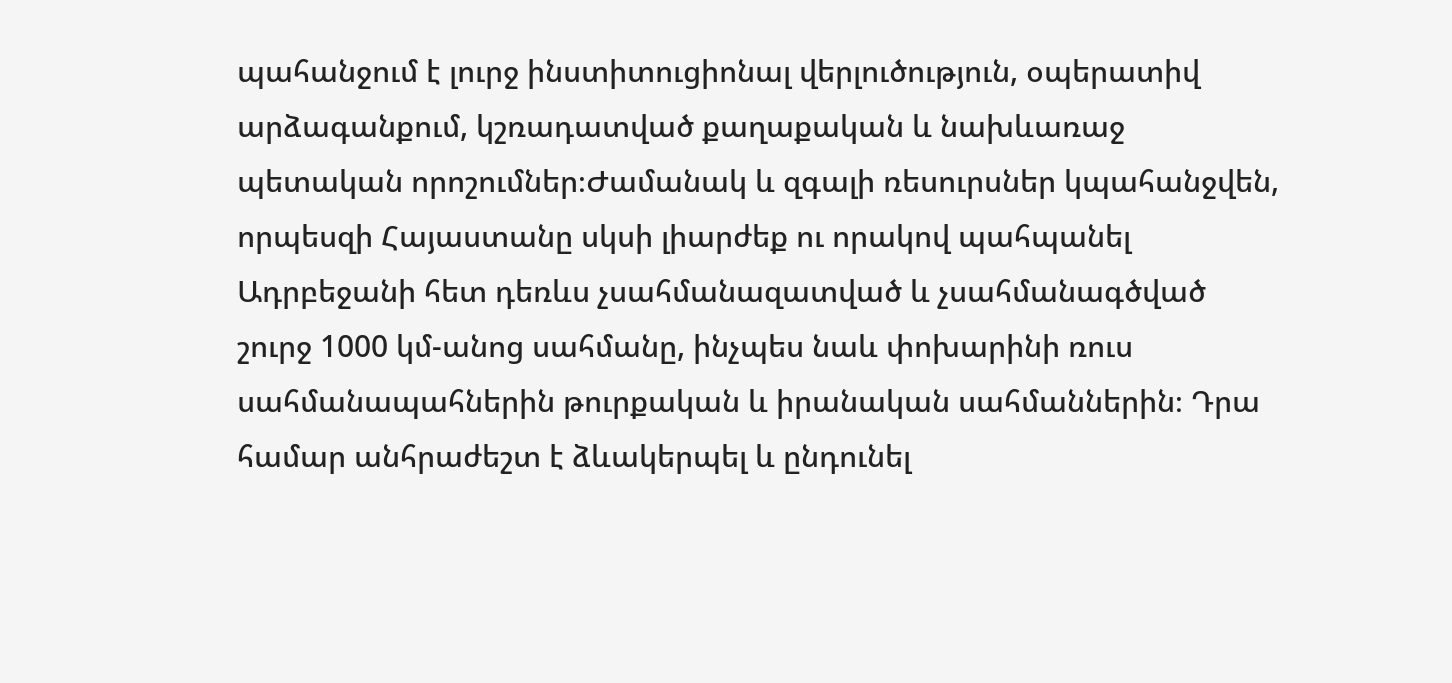պահանջում է լուրջ ինստիտուցիոնալ վերլուծություն, օպերատիվ արձագանքում, կշռադատված քաղաքական և նախևառաջ պետական որոշումներ։Ժամանակ և զգալի ռեսուրսներ կպահանջվեն, որպեսզի Հայաստանը սկսի լիարժեք ու որակով պահպանել Ադրբեջանի հետ դեռևս չսահմանազատված և չսահմանագծված շուրջ 1000 կմ-անոց սահմանը, ինչպես նաև փոխարինի ռուս սահմանապահներին թուրքական և իրանական սահմաններին։ Դրա համար անհրաժեշտ է ձևակերպել և ընդունել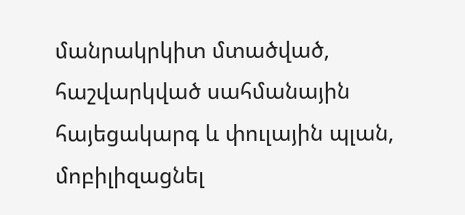մանրակրկիտ մտածված, հաշվարկված սահմանային հայեցակարգ և փուլային պլան, մոբիլիզացնել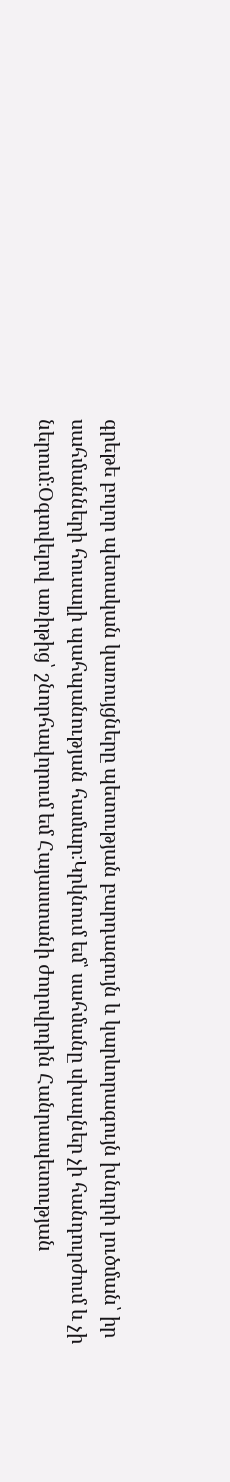գրեթե բոլոր պետական կառույցները պետության բարդագույն և կարևորագույն խնդրի լուծման՝ իր սահմանների հուսալի պահպանության համար։Կրկնում եմ՝ սահմանը սխալներ չի հանդուրժում և չի ներում։Օգտվելով առիթից՝ շնորհավորում եմ Հայաստանի ժողովրդին Հանրապետության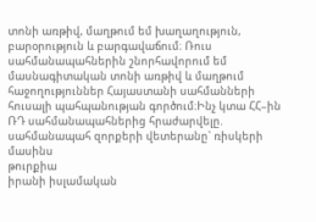տոնի առթիվ, մաղթում եմ խաղաղություն, բարօրություն և բարգավաճում։ Ռուս սահմանապահներին շնորհավորում եմ մասնագիտական տոնի առթիվ և մաղթում հաջողություններ Հայաստանի սահմանների հուսալի պահպանության գործում։Ինչ կտա ՀՀ–ին ՌԴ սահմանապահներից հրաժարվելը. սահմանապահ զորքերի վետերանը` ռիսկերի մասինս
թուրքիա
իրանի իսլամական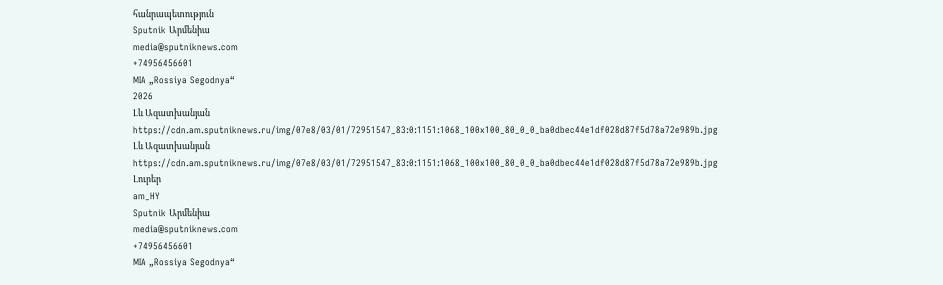հանրապետություն
Sputnik Արմենիա
media@sputniknews.com
+74956456601
MIA „Rossiya Segodnya“
2026
Լև Ազատխանյան
https://cdn.am.sputniknews.ru/img/07e8/03/01/72951547_83:0:1151:1068_100x100_80_0_0_ba0dbec44e1df028d87f5d78a72e989b.jpg
Լև Ազատխանյան
https://cdn.am.sputniknews.ru/img/07e8/03/01/72951547_83:0:1151:1068_100x100_80_0_0_ba0dbec44e1df028d87f5d78a72e989b.jpg
Լուրեր
am_HY
Sputnik Արմենիա
media@sputniknews.com
+74956456601
MIA „Rossiya Segodnya“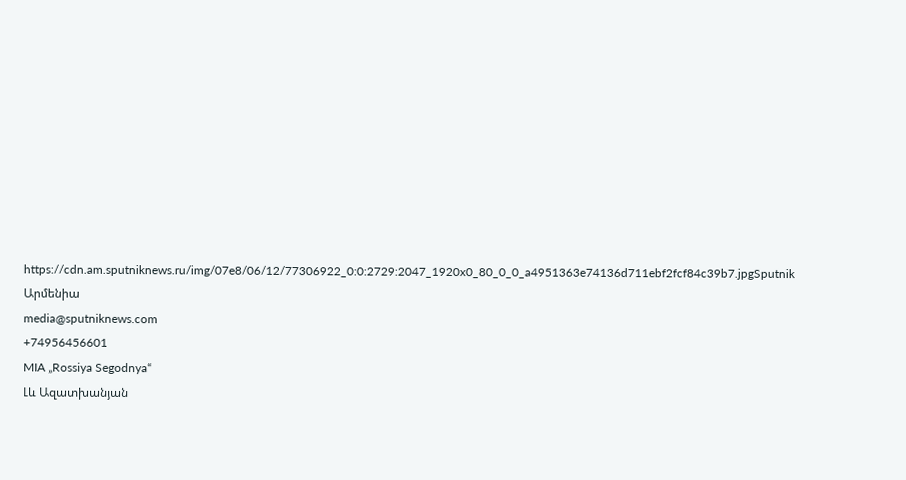https://cdn.am.sputniknews.ru/img/07e8/06/12/77306922_0:0:2729:2047_1920x0_80_0_0_a4951363e74136d711ebf2fcf84c39b7.jpgSputnik Արմենիա
media@sputniknews.com
+74956456601
MIA „Rossiya Segodnya“
Լև Ազատխանյան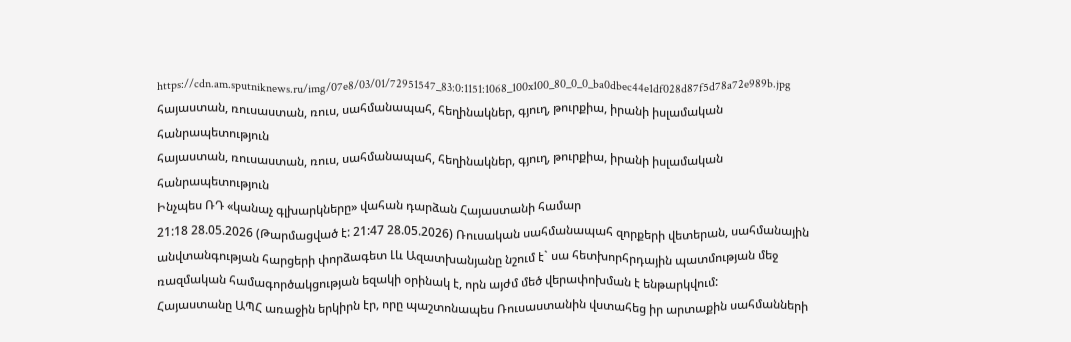https://cdn.am.sputniknews.ru/img/07e8/03/01/72951547_83:0:1151:1068_100x100_80_0_0_ba0dbec44e1df028d87f5d78a72e989b.jpg
հայաստան, ռուսաստան, ռուս, սահմանապահ, հեղինակներ, գյուղ, թուրքիա, իրանի իսլամական հանրապետություն
հայաստան, ռուսաստան, ռուս, սահմանապահ, հեղինակներ, գյուղ, թուրքիա, իրանի իսլամական հանրապետություն
Ինչպես ՌԴ «կանաչ գլխարկները» վահան դարձան Հայաստանի համար
21:18 28.05.2026 (Թարմացված է: 21:47 28.05.2026) Ռուսական սահմանապահ զորքերի վետերան, սահմանային անվտանգության հարցերի փորձագետ Լև Ազատխանյանը նշում է` սա հետխորհրդային պատմության մեջ ռազմական համագործակցության եզակի օրինակ է, որն այժմ մեծ վերափոխման է ենթարկվում:
Հայաստանը ԱՊՀ առաջին երկիրն էր, որը պաշտոնապես Ռուսաստանին վստահեց իր արտաքին սահմանների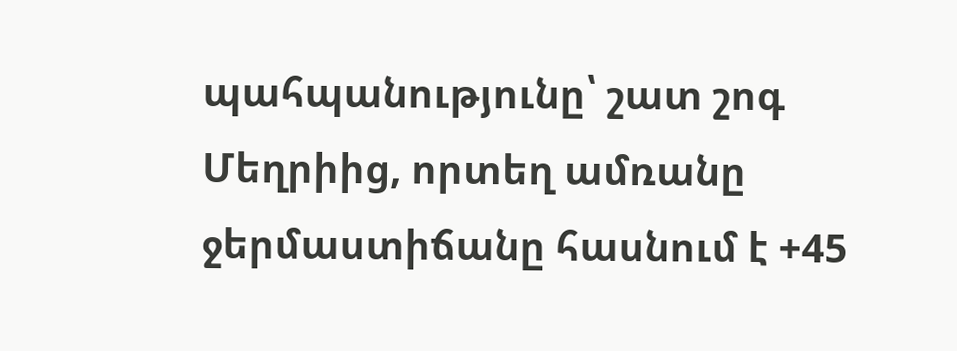պահպանությունը՝ շատ շոգ Մեղրիից, որտեղ ամռանը ջերմաստիճանը հասնում է +45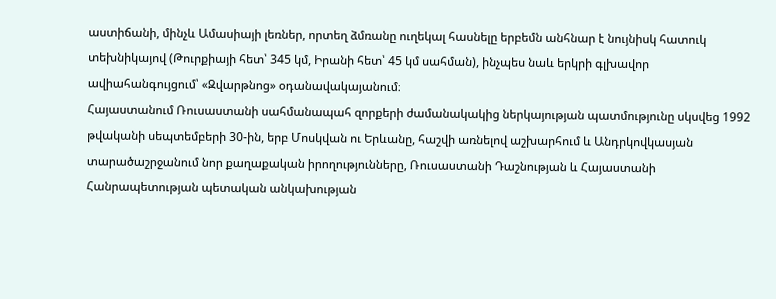աստիճանի, մինչև Ամասիայի լեռներ, որտեղ ձմռանը ուղեկալ հասնելը երբեմն անհնար է նույնիսկ հատուկ տեխնիկայով (Թուրքիայի հետ՝ 345 կմ, Իրանի հետ՝ 45 կմ սահման), ինչպես նաև երկրի գլխավոր ավիահանգույցում՝ «Զվարթնոց» օդանավակայանում։
Հայաստանում Ռուսաստանի սահմանապահ զորքերի ժամանակակից ներկայության պատմությունը սկսվեց 1992 թվականի սեպտեմբերի 30-ին, երբ Մոսկվան ու Երևանը, հաշվի առնելով աշխարհում և Անդրկովկասյան տարածաշրջանում նոր քաղաքական իրողությունները, Ռուսաստանի Դաշնության և Հայաստանի Հանրապետության պետական անկախության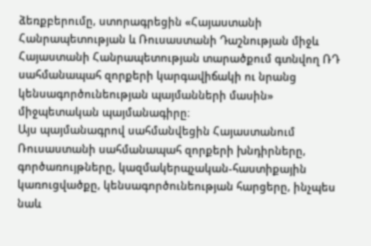ձեռքբերումը, ստորագրեցին «Հայաստանի Հանրապետության և Ռուսաստանի Դաշնության միջև Հայաստանի Հանրապետության տարածքում գտնվող ՌԴ սահմանապահ զորքերի կարգավիճակի ու նրանց կենսագործունեության պայմանների մասին» միջպետական պայմանագիրը։
Այս պայմանագրով սահմանվեցին Հայաստանում Ռուսաստանի սահմանապահ զորքերի խնդիրները, գործառույթները, կազմակերպչական-հաստիքային կառուցվածքը, կենսագործունեության հարցերը, ինչպես նաև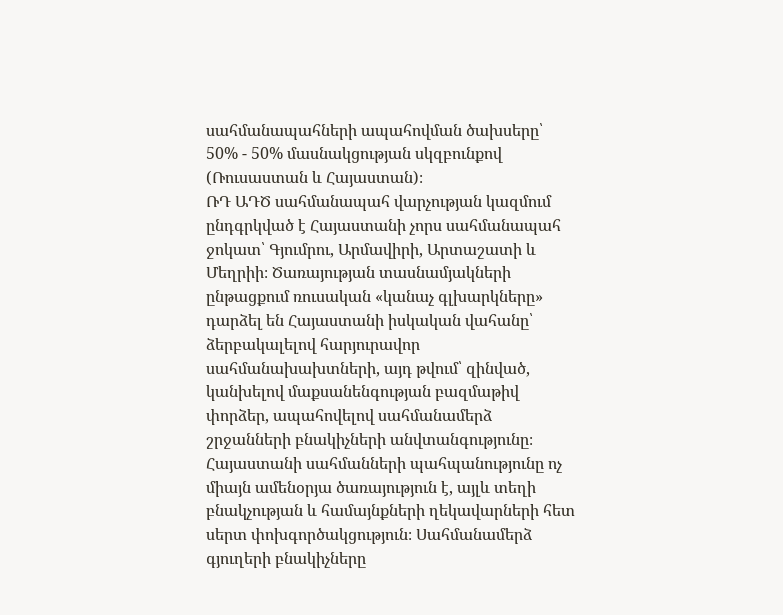սահմանապահների ապահովման ծախսերը՝ 50% - 50% մասնակցության սկզբունքով (Ռուսաստան և Հայաստան)։
ՌԴ ԱԴԾ սահմանապահ վարչության կազմում ընդգրկված է Հայաստանի չորս սահմանապահ ջոկատ՝ Գյումրու, Արմավիրի, Արտաշատի և Մեղրիի։ Ծառայության տասնամյակների ընթացքում ռուսական «կանաչ գլխարկները» դարձել են Հայաստանի իսկական վահանը՝ ձերբակալելով հարյուրավոր սահմանախախտների, այդ թվում՝ զինված, կանխելով մաքսանենգության բազմաթիվ փորձեր, ապահովելով սահմանամերձ շրջանների բնակիչների անվտանգությունը։
Հայաստանի սահմանների պահպանությունը ոչ միայն ամենօրյա ծառայություն է, այլև տեղի բնակչության և համայնքների ղեկավարների հետ սերտ փոխգործակցություն։ Սահմանամերձ գյուղերի բնակիչները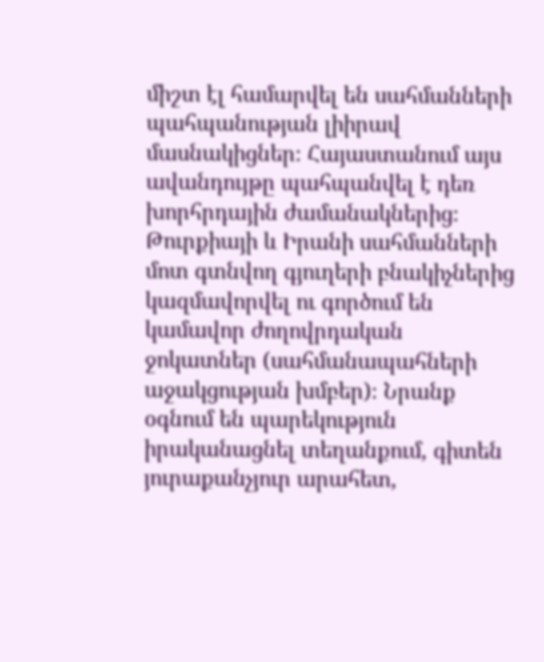միշտ էլ համարվել են սահմանների պահպանության լիիրավ մասնակիցներ։ Հայաստանում այս ավանդույթը պահպանվել է դեռ խորհրդային ժամանակներից։
Թուրքիայի և Իրանի սահմանների մոտ գտնվող գյուղերի բնակիչներից կազմավորվել ու գործում են կամավոր ժողովրդական ջոկատներ (սահմանապահների աջակցության խմբեր)։ Նրանք օգնում են պարեկություն իրականացնել տեղանքում, գիտեն յուրաքանչյուր արահետ,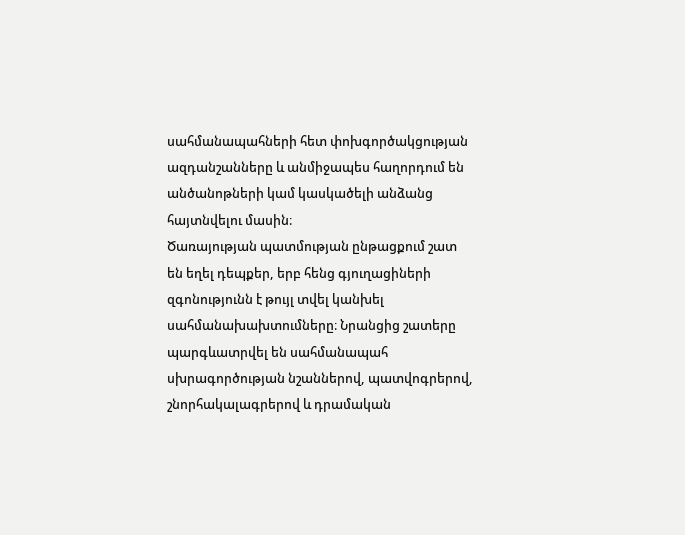սահմանապահների հետ փոխգործակցության ազդանշանները և անմիջապես հաղորդում են անծանոթների կամ կասկածելի անձանց հայտնվելու մասին։
Ծառայության պատմության ընթացքում շատ են եղել դեպքեր, երբ հենց գյուղացիների զգոնությունն է թույլ տվել կանխել սահմանախախտումները։ Նրանցից շատերը պարգևատրվել են սահմանապահ սխրագործության նշաններով, պատվոգրերով, շնորհակալագրերով և դրամական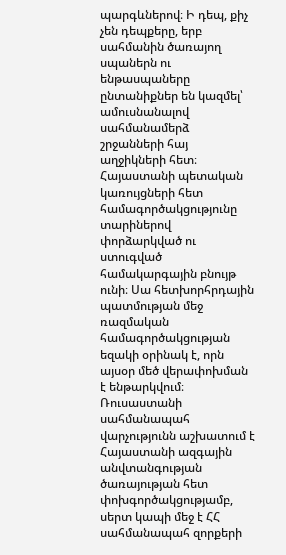պարգևներով։ Ի դեպ, քիչ չեն դեպքերը, երբ սահմանին ծառայող սպաներն ու ենթասպաները ընտանիքներ են կազմել՝ ամուսնանալով սահմանամերձ շրջանների հայ աղջիկների հետ։
Հայաստանի պետական կառույցների հետ համագործակցությունը տարիներով փորձարկված ու ստուգված համակարգային բնույթ ունի։ Սա հետխորհրդային պատմության մեջ ռազմական համագործակցության եզակի օրինակ է, որն այսօր մեծ վերափոխման է ենթարկվում։
Ռուսաստանի սահմանապահ վարչությունն աշխատում է Հայաստանի ազգային անվտանգության ծառայության հետ փոխգործակցությամբ, սերտ կապի մեջ է ՀՀ սահմանապահ զորքերի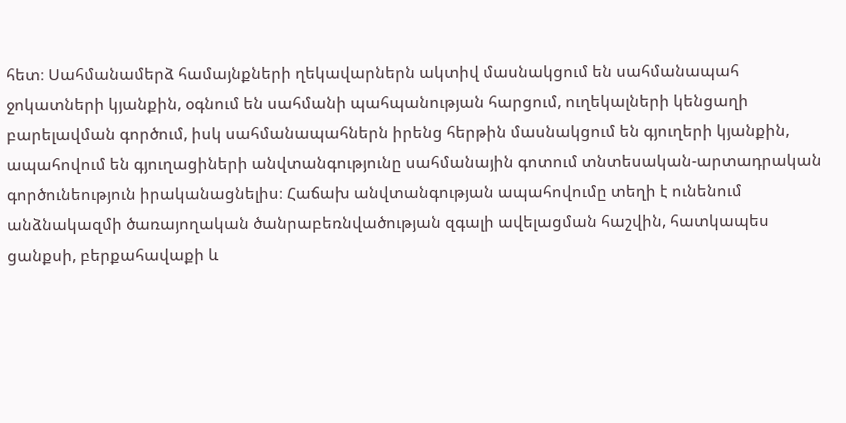հետ։ Սահմանամերձ համայնքների ղեկավարներն ակտիվ մասնակցում են սահմանապահ ջոկատների կյանքին, օգնում են սահմանի պահպանության հարցում, ուղեկալների կենցաղի բարելավման գործում, իսկ սահմանապահներն իրենց հերթին մասնակցում են գյուղերի կյանքին, ապահովում են գյուղացիների անվտանգությունը սահմանային գոտում տնտեսական-արտադրական գործունեություն իրականացնելիս։ Հաճախ անվտանգության ապահովումը տեղի է ունենում անձնակազմի ծառայողական ծանրաբեռնվածության զգալի ավելացման հաշվին, հատկապես ցանքսի, բերքահավաքի և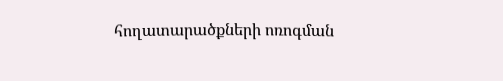հողատարածքների ոռոգման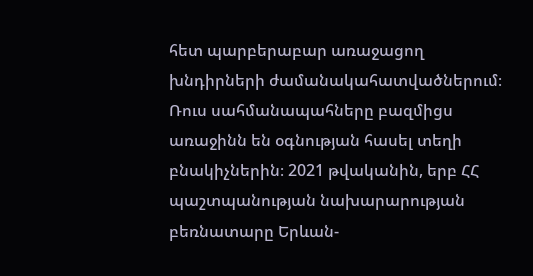հետ պարբերաբար առաջացող խնդիրների ժամանակահատվածներում։
Ռուս սահմանապահները բազմիցս առաջինն են օգնության հասել տեղի բնակիչներին։ 2021 թվականին, երբ ՀՀ պաշտպանության նախարարության բեռնատարը Երևան-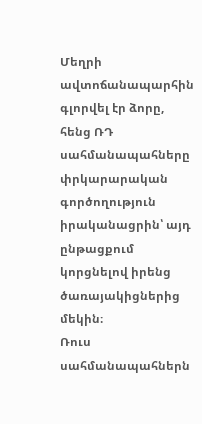Մեղրի ավտոճանապարհին գլորվել էր ձորը, հենց ՌԴ սահմանապահները փրկարարական գործողություն իրականացրին՝ այդ ընթացքում կորցնելով իրենց ծառայակիցներից մեկին։
Ռուս սահմանապահներն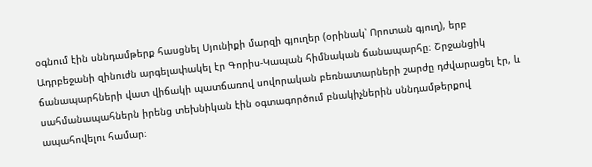օգնում էին սննդամթերք հասցնել Սյունիքի մարզի գյուղեր (օրինակ՝ Որոտան գյուղ), երբ Ադրբեջանի զինուժն արգելափակել էր Գորիս-Կապան հիմնական ճանապարհը։ Շրջանցիկ ճանապարհների վատ վիճակի պատճառով սովորական բեռնատարների շարժը դժվարացել էր, և սահմանապահներն իրենց տեխնիկան էին օգտագործում բնակիչներին սննդամթերքով ապահովելու համար։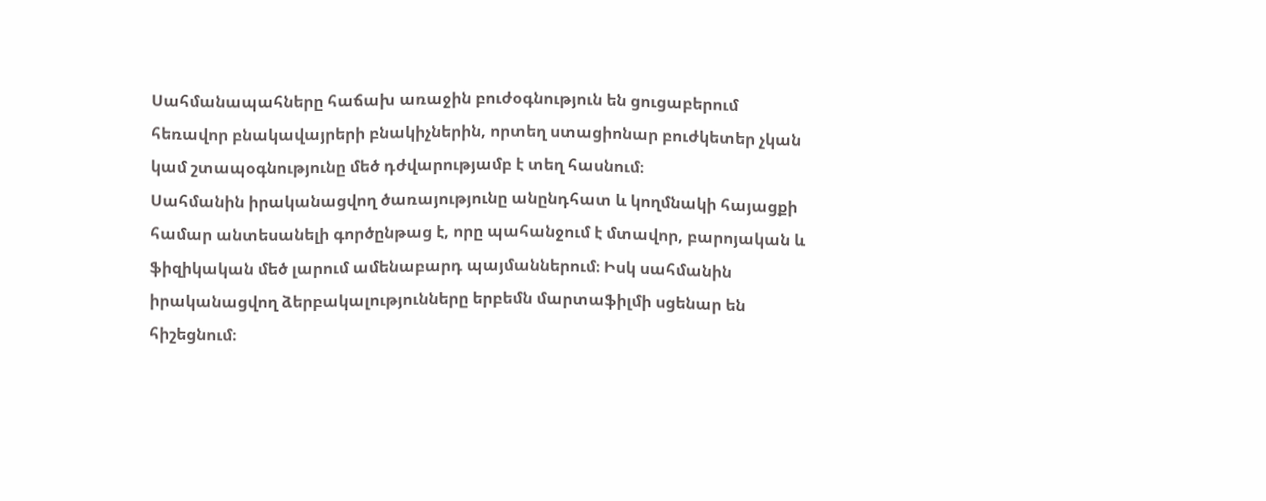Սահմանապահները հաճախ առաջին բուժօգնություն են ցուցաբերում հեռավոր բնակավայրերի բնակիչներին, որտեղ ստացիոնար բուժկետեր չկան կամ շտապօգնությունը մեծ դժվարությամբ է տեղ հասնում։
Սահմանին իրականացվող ծառայությունը անընդհատ և կողմնակի հայացքի համար անտեսանելի գործընթաց է, որը պահանջում է մտավոր, բարոյական և ֆիզիկական մեծ լարում ամենաբարդ պայմաններում։ Իսկ սահմանին իրականացվող ձերբակալությունները երբեմն մարտաֆիլմի սցենար են հիշեցնում։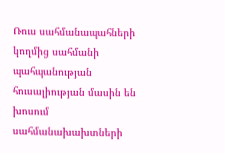Ռուս սահմանապահների կողմից սահմանի պահպանության հուսալիության մասին են խոսում սահմանախախտների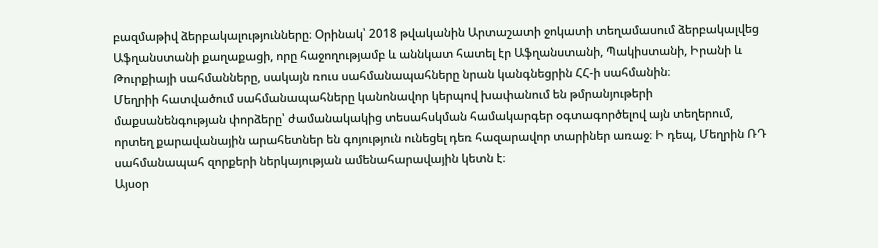բազմաթիվ ձերբակալությունները։ Օրինակ՝ 2018 թվականին Արտաշատի ջոկատի տեղամասում ձերբակալվեց Աֆղանստանի քաղաքացի, որը հաջողությամբ և աննկատ հատել էր Աֆղանստանի, Պակիստանի, Իրանի և Թուրքիայի սահմանները, սակայն ռուս սահմանապահները նրան կանգնեցրին ՀՀ-ի սահմանին։
Մեղրիի հատվածում սահմանապահները կանոնավոր կերպով խափանում են թմրանյութերի մաքսանենգության փորձերը՝ ժամանակակից տեսահսկման համակարգեր օգտագործելով այն տեղերում, որտեղ քարավանային արահետներ են գոյություն ունեցել դեռ հազարավոր տարիներ առաջ։ Ի դեպ, Մեղրին ՌԴ սահմանապահ զորքերի ներկայության ամենահարավային կետն է։
Այսօր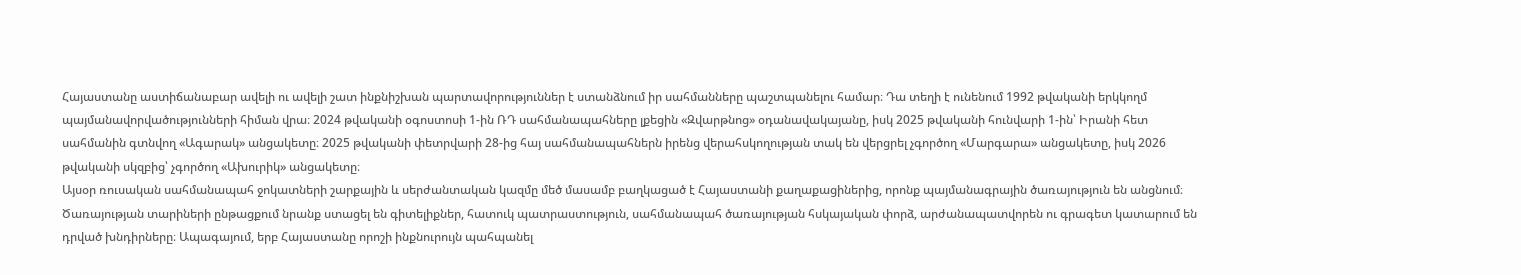Հայաստանը աստիճանաբար ավելի ու ավելի շատ ինքնիշխան պարտավորություններ է ստանձնում իր սահմանները պաշտպանելու համար։ Դա տեղի է ունենում 1992 թվականի երկկողմ պայմանավորվածությունների հիման վրա։ 2024 թվականի օգոստոսի 1-ին ՌԴ սահմանապահները լքեցին «Զվարթնոց» օդանավակայանը, իսկ 2025 թվականի հունվարի 1-ին՝ Իրանի հետ սահմանին գտնվող «Ագարակ» անցակետը։ 2025 թվականի փետրվարի 28-ից հայ սահմանապահներն իրենց վերահսկողության տակ են վերցրել չգործող «Մարգարա» անցակետը, իսկ 2026 թվականի սկզբից՝ չգործող «Ախուրիկ» անցակետը։
Այսօր ռուսական սահմանապահ ջոկատների շարքային և սերժանտական կազմը մեծ մասամբ բաղկացած է Հայաստանի քաղաքացիներից, որոնք պայմանագրային ծառայություն են անցնում։ Ծառայության տարիների ընթացքում նրանք ստացել են գիտելիքներ, հատուկ պատրաստություն, սահմանապահ ծառայության հսկայական փորձ, արժանապատվորեն ու գրագետ կատարում են դրված խնդիրները։ Ապագայում, երբ Հայաստանը որոշի ինքնուրույն պահպանել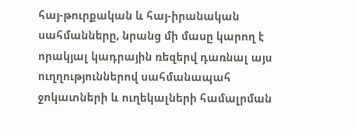հայ-թուրքական և հայ-իրանական սահմանները, նրանց մի մասը կարող է որակյալ կադրային ռեզերվ դառնալ այս ուղղություններով սահմանապահ ջոկատների և ուղեկալների համալրման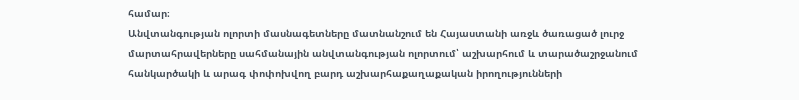համար։
Անվտանգության ոլորտի մասնագետները մատնանշում են Հայաստանի առջև ծառացած լուրջ մարտահրավերները սահմանային անվտանգության ոլորտում՝ աշխարհում և տարածաշրջանում հանկարծակի և արագ փոփոխվող բարդ աշխարհաքաղաքական իրողությունների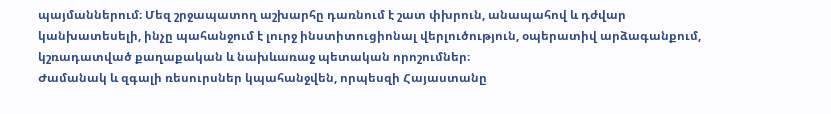պայմաններում։ Մեզ շրջապատող աշխարհը դառնում է շատ փխրուն, անապահով և դժվար կանխատեսելի, ինչը պահանջում է լուրջ ինստիտուցիոնալ վերլուծություն, օպերատիվ արձագանքում, կշռադատված քաղաքական և նախևառաջ պետական որոշումներ։
Ժամանակ և զգալի ռեսուրսներ կպահանջվեն, որպեսզի Հայաստանը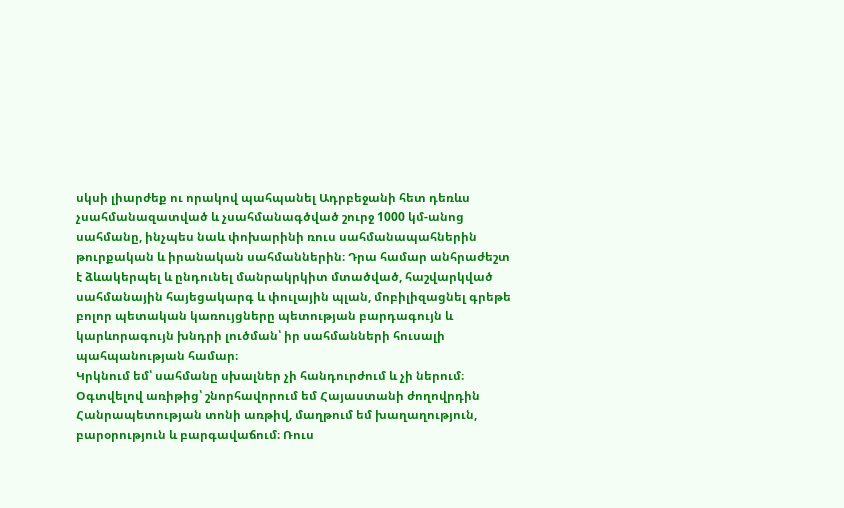սկսի լիարժեք ու որակով պահպանել Ադրբեջանի հետ դեռևս չսահմանազատված և չսահմանագծված շուրջ 1000 կմ-անոց սահմանը, ինչպես նաև փոխարինի ռուս սահմանապահներին թուրքական և իրանական սահմաններին։ Դրա համար անհրաժեշտ է ձևակերպել և ընդունել մանրակրկիտ մտածված, հաշվարկված սահմանային հայեցակարգ և փուլային պլան, մոբիլիզացնել գրեթե բոլոր պետական կառույցները պետության բարդագույն և կարևորագույն խնդրի լուծման՝ իր սահմանների հուսալի պահպանության համար։
Կրկնում եմ՝ սահմանը սխալներ չի հանդուրժում և չի ներում։
Օգտվելով առիթից՝ շնորհավորում եմ Հայաստանի ժողովրդին Հանրապետության տոնի առթիվ, մաղթում եմ խաղաղություն, բարօրություն և բարգավաճում։ Ռուս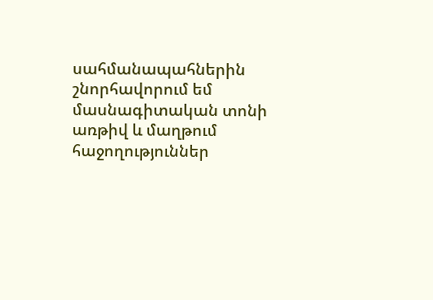սահմանապահներին շնորհավորում եմ մասնագիտական տոնի առթիվ և մաղթում հաջողություններ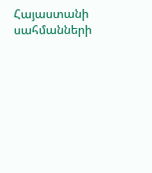Հայաստանի սահմանների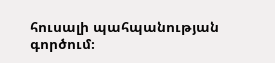հուսալի պահպանության գործում։